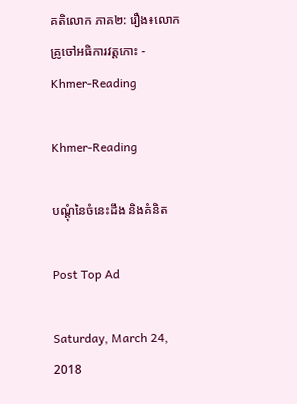គតិលោក ភាគ២: រឿង៖លោកគ្រូចៅអធិការវត្ដកោះ - Khmer-Reading

Khmer-Reading

បណ្ដុំនៃចំនេះដឹង និងគំនិត

Post Top Ad

Saturday, March 24, 2018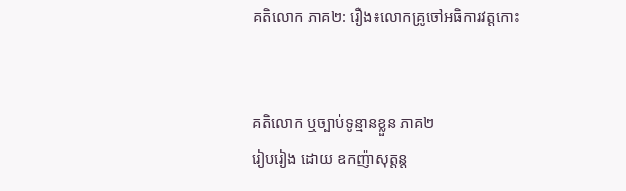គតិលោក ភាគ២: រឿង៖លោកគ្រូចៅអធិការវត្ដកោះ


គតិលោក ឬច្បាប់ទូន្មានខ្លួន ភាគ២
រៀបរៀង ដោយ ឧកញ៉ាសុត្ដន្ដ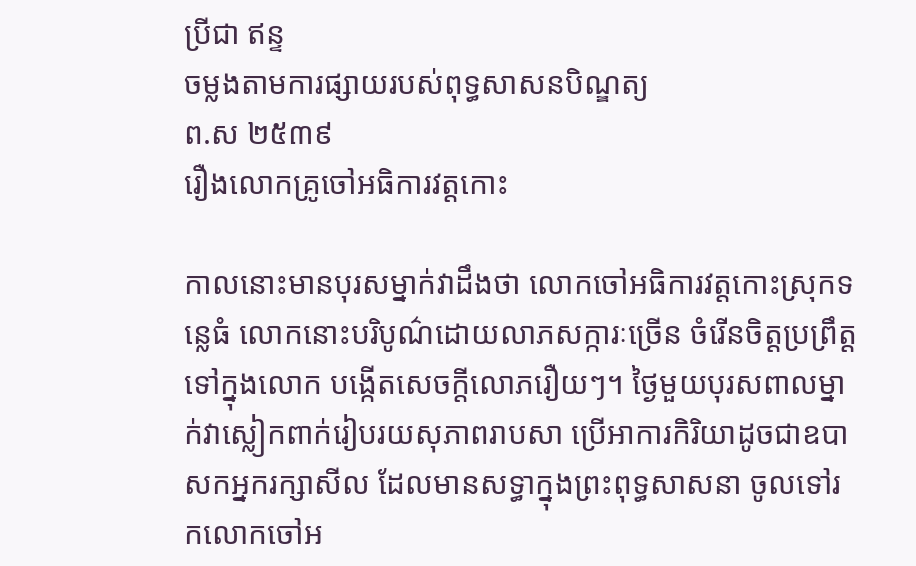ប្រីជា ឥន្ទ
ចម្លងតាមការផ្សាយរបស់ពុទ្ធសាសនបិណ្ឌត្យ
ព.ស ២៥៣៩
រឿងលោកគ្រូចៅអធិការវត្ដកោះ

កាលនោះមានបុរសម្នាក់វាដឹងថា លោកចៅអធិការវត្ដកោះស្រុកទន្លេធំ លោកនោះបរិបូណ៌ដោយលាភសក្ការៈច្រើន ចំរើនចិត្ដប្រព្រឹត្ដទៅក្នុងលោក បង្កើតសេចក្ដីលោភរឿយៗ។ ថ្ងៃមួយបុរសពាលម្នាក់វាស្លៀកពាក់រៀបរយសុភាពរាបសា ប្រើអាការកិរិយាដូចជាឧបាសកអ្នករក្សាសីល ដែលមានសទ្ធាក្នុងព្រះពុទ្ធសាសនា ចូលទៅរកលោកចៅអ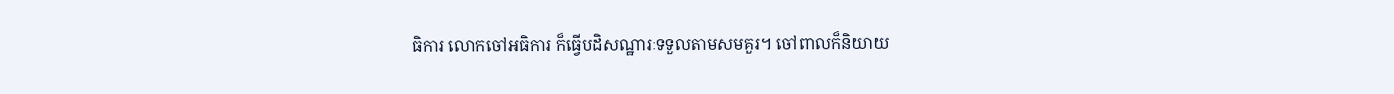ធិការ លោកចៅអធិការ ក៏ធ្វើបដិសណ្ឋារៈទទួលតាមសមគួរ។ ចៅពាលក៏និយាយ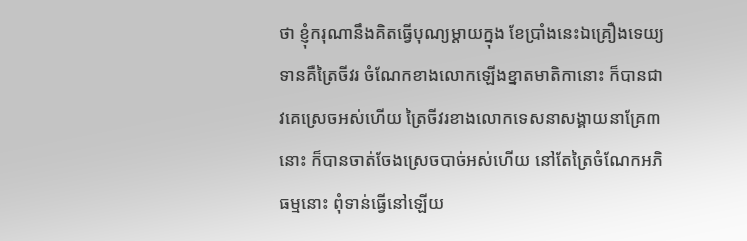ថា ខ្ញុំករុណានឹងគិតធ្វើបុណ្យម្ដាយក្នុង ខែប្រាំងនេះឯគ្រឿងទេយ្យទានគឺត្រៃចីវរ ចំណែកខាងលោកឡើងខ្នាតមាតិកានោះ ក៏បានជាវគេស្រេចអស់ហើយ ត្រៃចីវរខាងលោកទេសនាសង្គាយនាគ្រែ៣នោះ ក៏បានចាត់ចែងស្រេចបាច់អស់ហើយ នៅតែត្រៃចំណែកអភិធម្មនោះ ពុំទាន់ធ្វើនៅឡើយ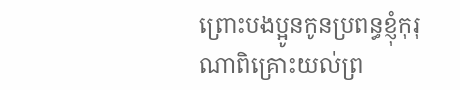ព្រោះបងប្អូនកូនប្រពន្ធខ្ញុំកុរុណាពិគ្រោះយល់ព្រ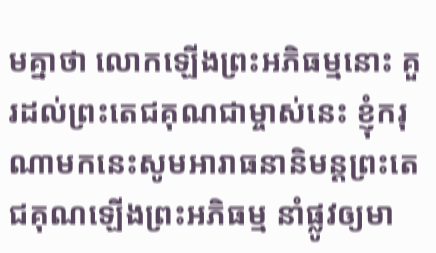មគ្នាថា លោកឡើងព្រះអភិធម្មនោះ គួរដល់ព្រះតេជគុណជាម្ចាស់នេះ ខ្ញុំករុណាមកនេះសូមអារាធនានិមន្ដព្រះតេជគុណឡើងព្រះអភិធម្ម នាំផ្លូវឲ្យមា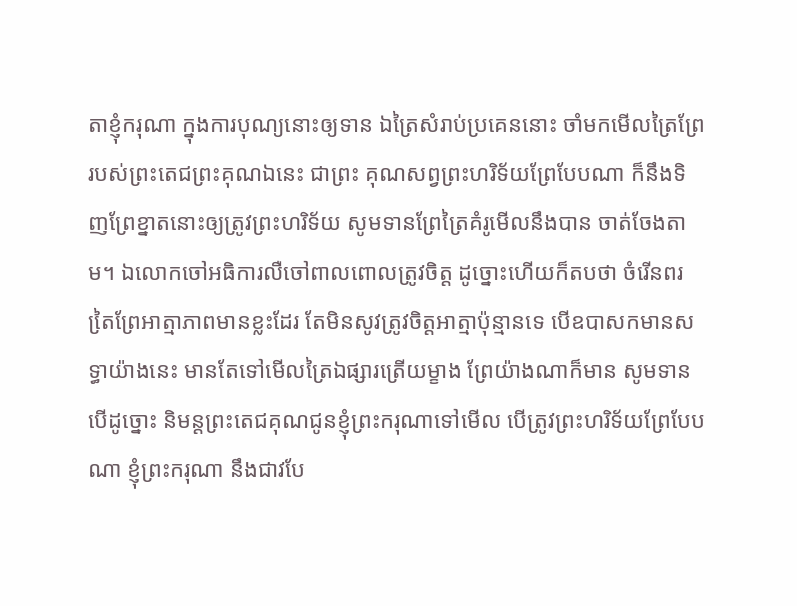តាខ្ញុំករុណា ក្នុងការបុណ្យនោះឲ្យទាន ឯត្រៃសំរាប់ប្រគេននោះ ចាំមកមើលត្រៃព្រែរបស់ព្រះតេជព្រះគុណឯនេះ ជាព្រះ គុណសព្វព្រះហរិទ័យព្រែបែបណា ក៏នឹងទិញព្រែខ្នាតនោះឲ្យត្រូវព្រះហរិទ័យ សូមទានព្រែត្រៃគំរូមើលនឹងបាន ចាត់ចែងតាម។ ឯលោកចៅអធិការលឺចៅពាលពោលត្រូវចិត្ដ ដូច្នោះហើយក៏តបថា ចំរើនពរ តៃ្រព្រែអាត្មាភាពមានខ្លះដែរ តែមិនសូវត្រូវចិត្ដអាត្មាប៉ុន្មានទេ បើឧបាសកមានសទ្ធាយ៉ាងនេះ មានតែទៅមើលត្រៃឯផ្សារត្រើយម្ខាង ព្រែយ៉ាងណាក៏មាន សូមទានបើដូច្នោះ និមន្ដព្រះតេជគុណជូនខ្ញុំព្រះករុណាទៅមើល បើត្រូវព្រះហរិទ័យព្រែបែបណា ខ្ញុំព្រះករុណា នឹងជាវបែ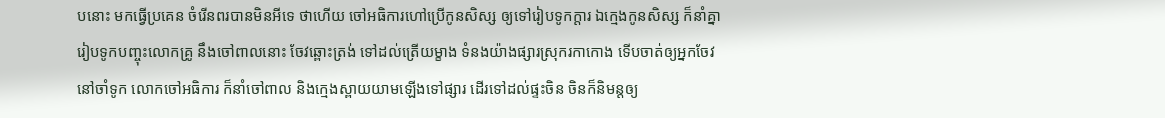បនោះ មកធ្វើប្រគេន ចំរើនពរបានមិនអីទេ ថាហើយ ចៅអធិការហៅប្រើកូនសិស្ស ឲ្យទៅរៀបទូកក្ដារ ឯក្មេងកូនសិស្ស ក៏នាំគ្នារៀបទូកបញ្ចុះលោកគ្រូ នឹងចៅពាលនោះ ចែវឆ្ពោះត្រង់ ទៅដល់ត្រើយម្ខាង ទំនងយ៉ាងផ្សារស្រុករកាកោង ទើបចាត់ឲ្យអ្នកចែវនៅចាំទូក លោកចៅអធិការ ក៏នាំចៅពាល និងក្មេងស្ពាយយាមឡើងទៅផ្សារ ដើរទៅដល់ផ្ទះចិន ចិនក៏និមន្ដឲ្យ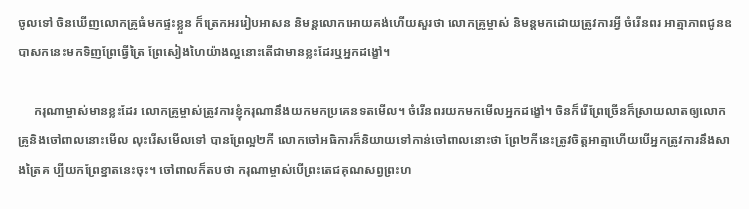ចូលទៅ ចិនឃើញលោកគ្រូធំមកផ្ទះខ្លួន ក៏ត្រេកអររៀបអាសន និមន្ដលោកអោយគង់ហើយសួរថា លោកគ្រូម្ចាស់ និមន្ដមកដោយត្រូវការអ្វី ចំរើនពរ អាត្មាភាពជូនឧបាសកនេះមកទិញព្រែធ្វើត្រៃ ព្រែសៀងហៃយ៉ាងល្អនោះតើជាមានខ្លះដែរឬអ្នកដង្ខៅ។

     ករុណាម្ចាស់មានខ្លះដែរ លោកគ្រូម្ចាស់ត្រូវការខ្ញុំករុណានឹងយកមកប្រគេនទតមើល។ ចំរើនពរយកមកមើលអ្នកដង្ខៅ។ ចិនក៏រើព្រែច្រើនក៏ស្រាយលាតឲ្យលោកគ្រូនិងចៅពាលនោះមើល លុះរើសមើលទៅ បានព្រែល្អ២កី លោកចៅអធិការក៏និយាយទៅកាន់ចៅពាលនោះថា ព្រែ២កីនេះត្រូវចិត្ដអាត្មាហើយបើអ្នកត្រូវការនឹងសាងត្រៃគ ប្បីយកព្រែខ្នាតនេះចុះ។ ចៅពាលក៏តបថា ករុណាម្ចាស់បើព្រះតេជគុណសព្វព្រះហ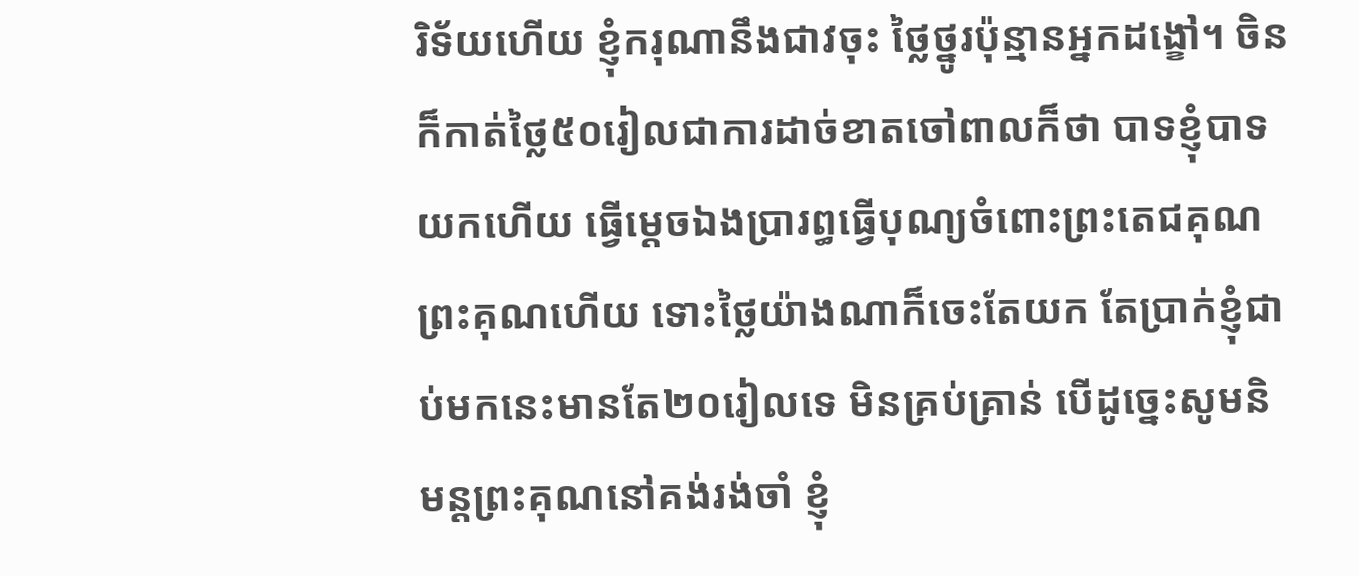រិទ័យហើយ ខ្ញុំករុណានឹងជាវចុះ ថ្លៃថ្នូរប៉ុន្មានអ្នកដង្ខៅ។ ចិនក៏កាត់ថ្លៃ៥០រៀលជាការដាច់ខាតចៅពាលក៏ថា បាទខ្ញុំបាទយកហើយ ធ្វើម្ដេចឯងប្រារព្ធធ្វើបុណ្យចំពោះព្រះតេជគុណព្រះគុណហើយ ទោះថ្លៃយ៉ាងណាក៏ចេះតែយក តែប្រាក់ខ្ញុំជាប់មកនេះមានតែ២០រៀលទេ មិនគ្រប់គ្រាន់ បើដូច្នេះសូមនិមន្ដព្រះគុណនៅគង់រង់ចាំ ខ្ញុំ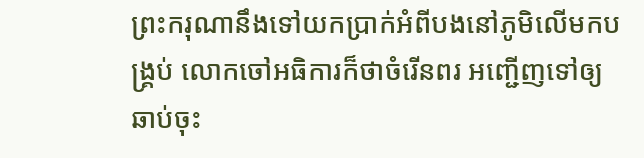ព្រះករុណានឹងទៅយកប្រាក់អំពីបងនៅភូមិលើមកបង្រ្គប់ លោកចៅអធិការក៏ថាចំរើនពរ អញ្ជើញទៅឲ្យឆាប់ចុះ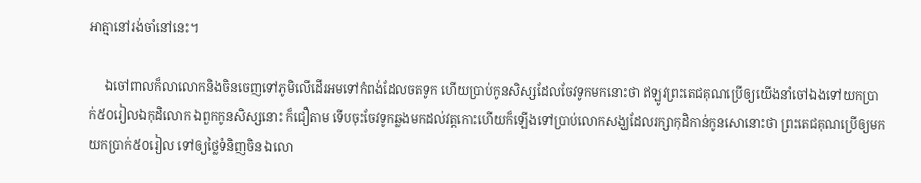អាត្មានៅរង់ចាំនៅនេះ។

     ឯចៅពាលក៏លាលោកនិងចិនចេញទៅភូមិលើដើរអមទៅកំពង់ដែលចតទូក ហើយប្រាប់កូនសិស្សដែលចែវទូកមកនោះថា ឥឡូវព្រះតេជគុណប្រើឲ្យយើងនាំចៅឯងទៅយកប្រាក់៥០រៀលឯកុដិលោក ឯពួកកូនសិស្សនោះ ក៏ជឿតាម ទើបចុះចែវទូកឆ្លងមកដល់វត្ដកោះហើយក៏ឡើងទៅប្រាប់លោកសង្ឃដែលរក្សាកុដិកាន់កូនសោនោះថា ព្រះតេជគុណប្រើឲ្យមកយកប្រាក់៥០រៀល ទៅឲ្យថ្លៃទំនិញចិន ឯលោ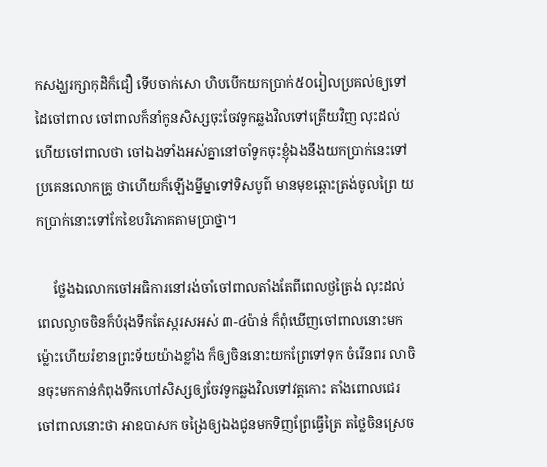កសង្ឃរក្សាកុដិក៏ជឿ ទើបចាក់សោ ហិបបើកយកប្រាក់៥០រៀលប្រគល់ឲ្យទៅដៃចៅពាល ចៅពាលក៏នាំកូនសិស្សចុះចែវទូកឆ្លងវិលទៅត្រើយវិញ លុះដល់ហើយចៅពាលថា ចៅឯងទាំងអស់គ្នានៅចាំទូកចុះខ្ញុំឯងនឹងយកប្រាក់នេះទៅប្រគេនលោកគ្រូ ថាហើយក៏ឡើងម្នីម្នាទៅទិសបូព៌ មានមុខឆ្ពោះត្រង់ចូលព្រៃ យកប្រាក់នោះទៅកែខៃបរិភោគតាមប្រាថ្នា។

     ថ្លែងឯលោកចៅអធិការនៅរង់ចាំចៅពាលតាំងតែពីពេលថ្ងត្រៃង់ លុះដល់ពេលល្ងាចចិនក៏បំរុងទឹកតែស្ករសអស់ ៣-៤ប៉ាន់ ក៏ពុំឃើញចៅពាលនោះមក ម៉្លោះហើយរំខានព្រះទ័យយ៉ាងខ្លាំង ក៏ឲ្យចិននោះយកព្រែទៅទុក ចំរើនពរ លាចិនចុះមកកាន់កំពុងទឹកហៅសិស្សឲ្យចែវទូកឆ្លងវិលទៅវត្ដកោះ តាំងពោលជេរចៅពាលនោះថា អាឧបាសក ចង្រៃឲ្យឯងជូនមកទិញព្រែធ្វើត្រៃ តថ្លៃចិនស្រេច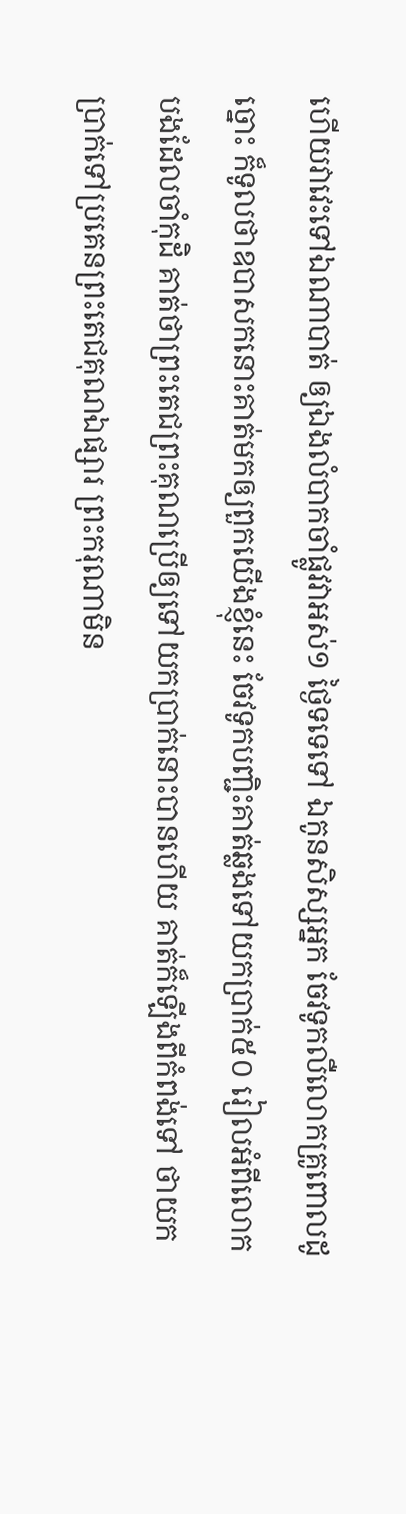ហើយវាវេះទៅឯណាបាត់ ឲ្យឯងលំបាកចាំផ្លូវវាអស់១ ថ្ងៃទទេទៅ ឯកូនសិស្សអ្នក ចែវទូកលឺលោកគ្រូពោលដូច្នោះ ក៏ទូលថាឧបាសកនោះគាត់មកឲ្យពួកយើងខ្ញុំនេះ ចែវទូកបញ្ជិះគាត់ឆ្លងទៅយកប្រាក់៥០ រៀលអំពីលោកបងដែលចាំកុដិ គាត់ថាព្រះតេជព្រះគុណប្រើឲ្យទៅយកប្រាក់នោះបានហើយ គាត់ក៏ឡើងពីកំពង់ទៅ ថាយកប្រាក់ទៅប្រគេនព្រះតេជគុណឯផ្សារ ព្រះករុណាមិន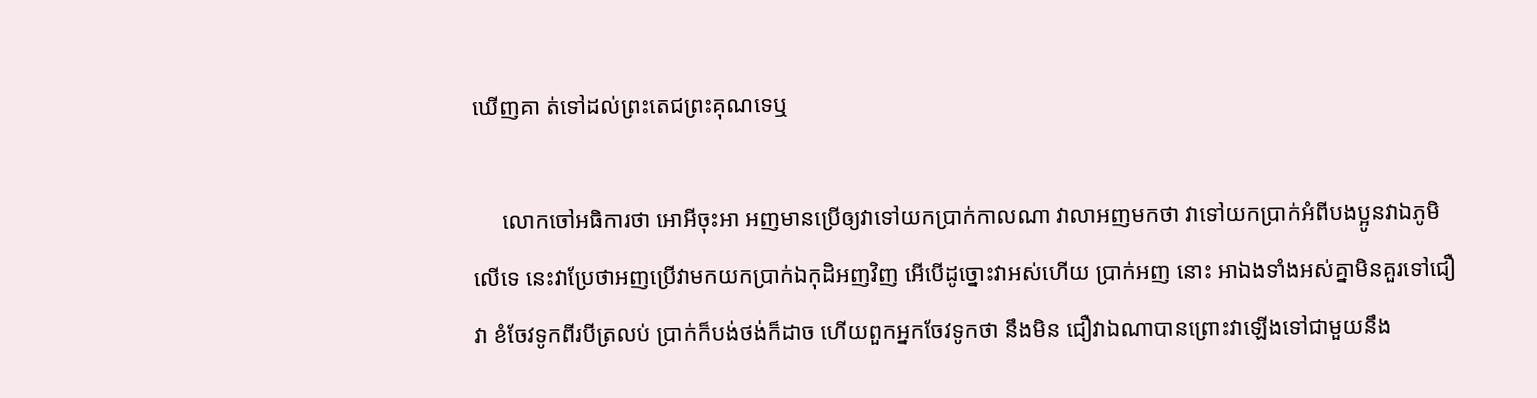ឃើញគា ត់ទៅដល់ព្រះតេជព្រះគុណទេឬ

     លោកចៅអធិការថា អោអីចុះអា អញមានប្រើឲ្យវាទៅយកប្រាក់កាលណា វាលាអញមកថា វាទៅយកប្រាក់អំពីបងប្អូនវាឯភូមិលើទេ នេះវាប្រែថាអញប្រើវាមកយកប្រាក់ឯកុដិអញវិញ អើបើដូច្នោះវាអស់ហើយ ប្រាក់អញ នោះ អាឯងទាំងអស់គ្នាមិនគួរទៅជឿវា ខំចែវទូកពីរបីត្រលប់ ប្រាក់ក៏បង់ថង់ក៏ដាច ហើយពួកអ្នកចែវទូកថា នឹងមិន ជឿវាឯណាបានព្រោះវាឡើងទៅជាមួយនឹង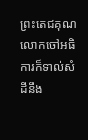ព្រះតេជគុណ លោកចៅអធិការក៏ទាល់សំដីនឹង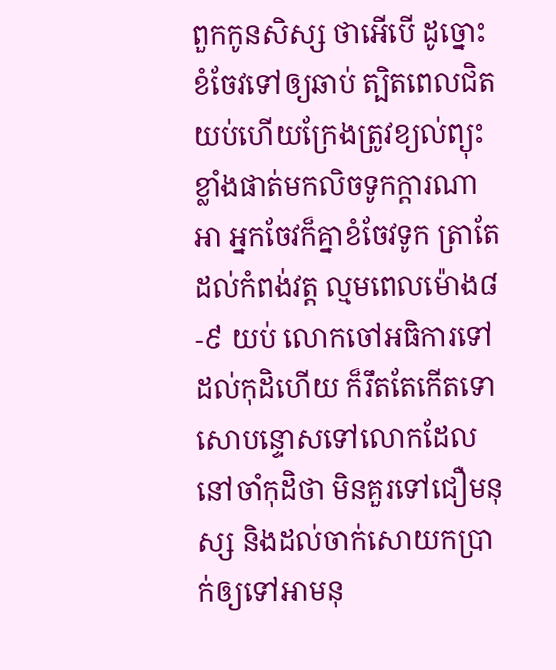ពួកកូនសិស្ស ថាអើបើ ដូច្នោះខំចែវទៅឲ្យឆាប់ ត្បិតពេលជិតយប់ហើយក្រែងត្រូវខ្យល់ព្យុះខ្លាំងផាត់មកលិចទូកក្ដារណាអា អ្នកចែវក៏គ្នាខំចែវទូក ត្រាតែដល់កំពង់វត្ដ ល្មមពេលម៉ោង៨-៩ យប់ លោកចៅអធិការទៅដល់កុដិហើយ ក៏រឹតតែកើតទោសោបន្ទោសទៅលោកដែលនៅចាំកុដិថា មិនគួរទៅជឿមនុស្ស និងដល់ចាក់សោយកប្រាក់ឲ្យទៅអាមនុ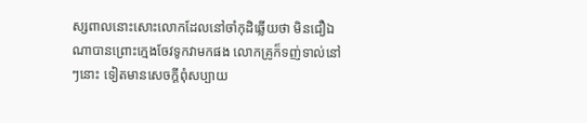ស្សពាលនោះសោះលោកដែលនៅចាំកុដិឆ្លើយថា មិនជឿឯណាបានព្រោះក្មេងចែវទូកវាមកផង លោកគ្រូក៏ទញ់ទាល់នៅ ៗនោះ ទៀតមានសេចក្ដីពុំសប្បាយ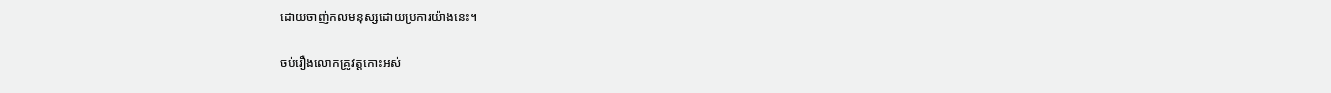ដោយចាញ់កលមនុស្សដោយប្រការយ៉ាងនេះ។

ចប់រឿងលោកគ្រូវត្ដកោះអស់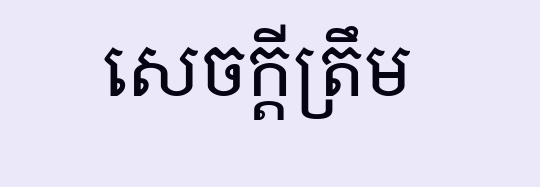សេចក្ដីត្រឹម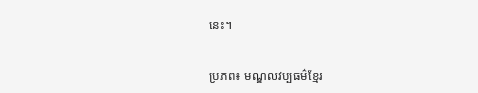នេះ។


ប្រភព៖ មណ្ឌលវប្បធម៌ខ្មែរ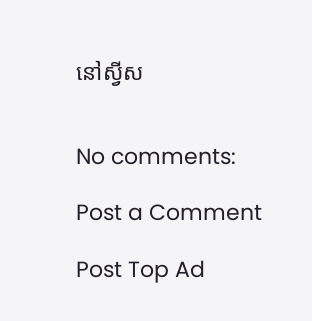នៅស្វីស


No comments:

Post a Comment

Post Top Ad